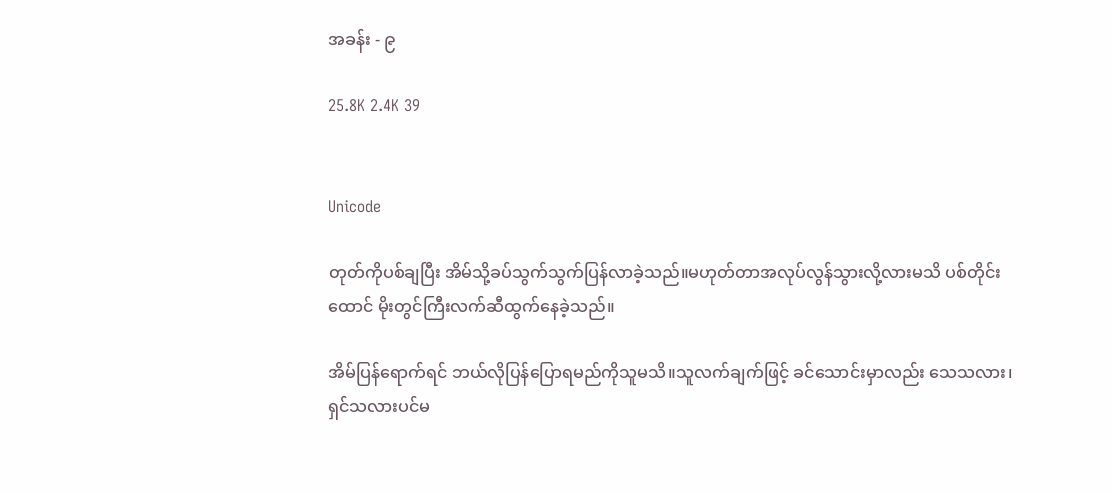အခန်း - ၉

25.8K 2.4K 39


Unicode

တုတ်ကိုပစ်ချပြီး အိမ်သို့ခပ်သွက်သွက်ပြန်လာခဲ့သည်။မဟုတ်တာအလုပ်လွန်သွားလို့လားမသိ ပစ်တိုင်းထောင် ‌မိုးတွင်ကြီးလက်ဆီထွက်နေခဲ့သည်။

အိမ်ပြန်ရောက်ရင် ဘယ်လိုပြန်ပြောရမည်ကိုသူမသိ။သူလက်ချက်ဖြင့် ခင်သောင်းမှာလည်း သေသလား၊ရှင်သလားပင်မ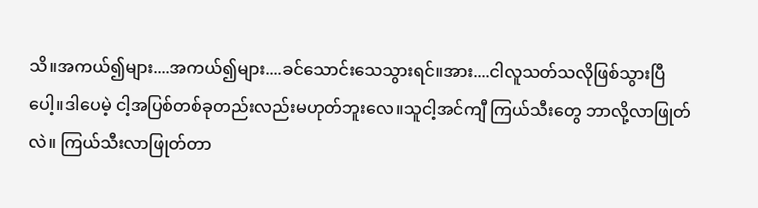သိ။အကယ်၍များ....အကယ်၍များ....ခင်သောင်းသေသွားရင်။အား....ငါလူသတ်သလိုဖြစ်သွားပြီပေါ့။ဒါပေမဲ့ ငါ့အပြစ်တစ်ခုတည်းလည်းမဟုတ်ဘူးလေ။သူငါ့အင်ကျီ ကြယ်သီးတွေ ဘာလို့လာဖြုတ်လဲ။ ကြယ်သီးလာဖြုတ်တာ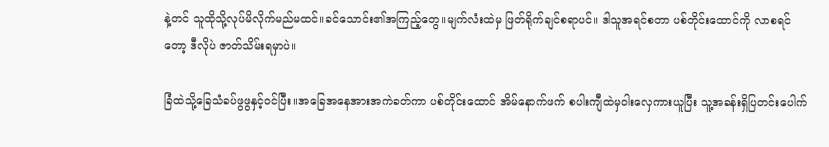နဲ့တင် သူထိုသို့လုပ်မိလိုက်မည်မထင်။ခင်သောင်း၏အကြည့်တွေ။မျက်လံးထဲမှ ဖြတ်ရိုက်ချင်စရာပင်။ ဒါသူအရင်စတာ ပစ်တိုင်းထောင်ကို လာစရင်တော့ ဒီလိုပဲ ဇာတ်သိမ်းရမှာပဲ။

ခြံထဲသို့ခြေသံခပ်ဖွဖွနှင့်ဝင်ပြီး။အခြေအနေအားအကဲခတ်ကာ ပစ်တိုင်းထောင် အိမ်နောက်ဖက် စပါးကျီထဲမှဝါးလှေကားယူပြီး သူ့အခန်းရှိပြတင်းပေါက်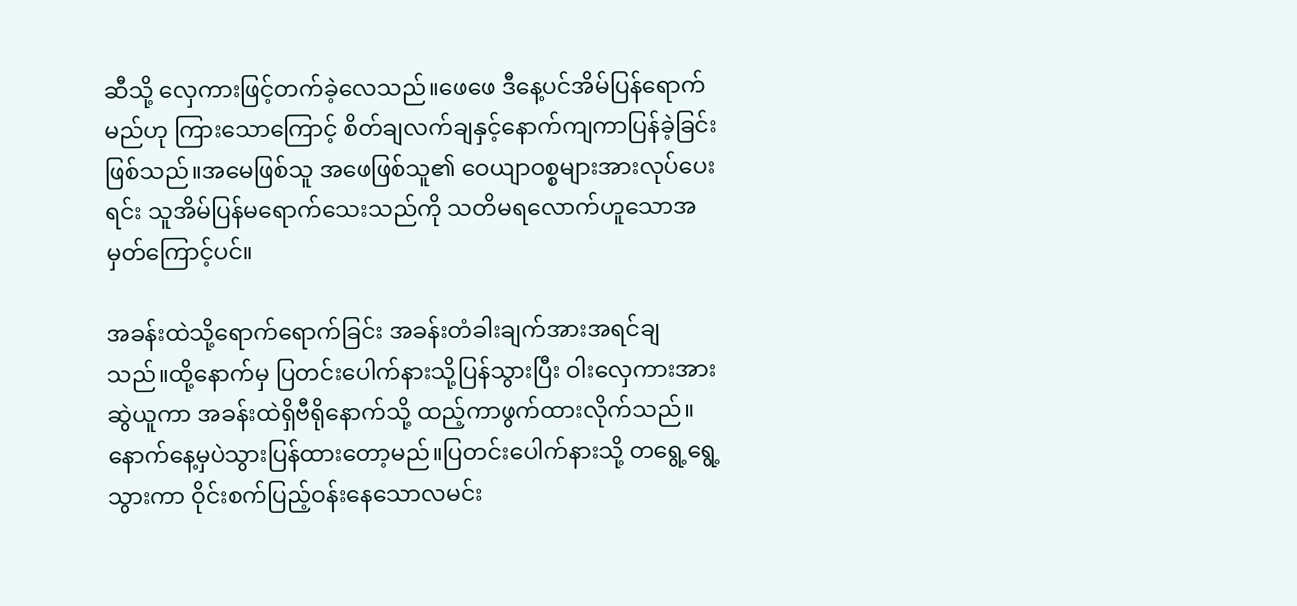ဆီသို့ လှေကားဖြင့်တက်ခဲ့လေသည်။ဖေဖေ ဒီနေ့ပင်အိမ်ပြန်ရောက်မည်ဟု ကြားသောကြောင့် စိတ်ချလက်ချနှင့်နောက်ကျကာပြန်ခဲ့ခြင်းဖြစ်သည်။အမေဖြစ်သူ အဖေဖြစ်သူ၏ ဝေယျာဝစ္စများအားလုပ်ပေးရင်း သူအိမ်ပြန်မရောက်သေးသည်ကို သတိမရလောက်ဟူသောအမှတ်ကြောင့်ပင်။

အခန်းထဲသို့ရောက်ရောက်ခြင်း အခန်းတံခါးချက်အားအရင်ချသည်။‌ထို့နောက်မှ ပြတင်းပေါက်နားသို့ပြန်သွားပြီး ဝါးလှေကားအားဆွဲယူကာ အခန်းထဲရှိဗီရိုနောက်သို့ ထည့်ကာဖွက်ထားလိုက်သည်။နောက်နေ့မှပဲသွားပြန်ထားတော့မည်။ပြတင်းပေါက်နားသို့ တရွေ့ရွေ့သွားကာ ဝိုင်းစက်ပြည့်ဝန်းနေသောလမင်း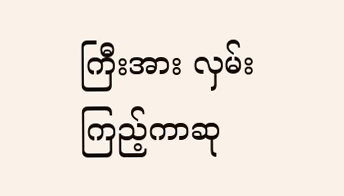ကြီးအား လှမ်းကြည့်ကာဆု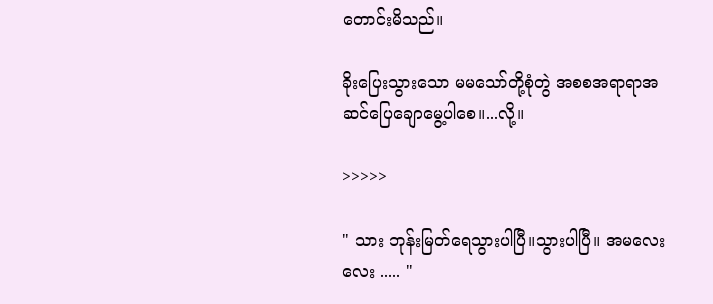တောင်းမိသည်။

ခိုးပြေးသွားသော မမသော်တို့စုံတွဲ အစစအရာရာအဆင်ပြေချောမွေ့ပါစေ။...လို့။

>>>>>

" သား ဘုန်းမြတ်ရေသွားပါပြီ။သွားပါပြီ။ အမလေးလေး ..... "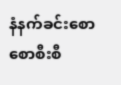နံနက်ခင်းစောစောစီးစီ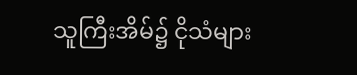သူကြီးအိမ်၌ ‌ငိုသံများ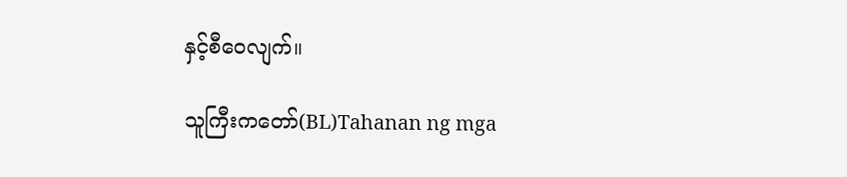နှင့်စီဝေလျက်။

သူကြီးကတော်(BL)Tahanan ng mga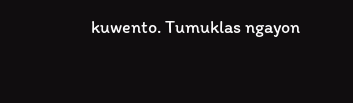kuwento. Tumuklas ngayon